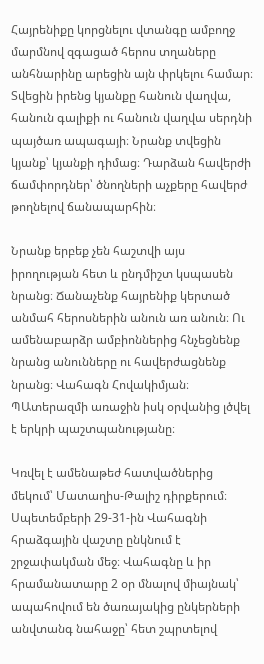Հայրենիքը կորցնելու վտանգը ամբողջ մարմնով զգացած հերոս տղաները անհնարինը արեցին այն փրկելու համար։ Տվեցին իրենց կյանքը հանուն վաղվա, հանուն գալիքի ու հանուն վաղվա սերդնի պայծառ ապագայի։ Նրանք տվեցին կյանք՝ կյանքի դիմաց։ Դարձան հավերժի ճամփորդներ՝ ծնողների աչքերը հավերժ թողնելով ճանապարհին։

Նրանք երբեք չեն հաշտվի այս իրողության հետ և ընդմիշտ կսպասեն նրանց։ Ճանաչենք հայրենիք կերտած անմահ հերոսներին անուն առ անուն։ Ու ամենաբարձր ամբիոններից հնչեցնենք նրանց անունները ու հավերժացնենք նրանց։ Վահագն Հովակիմյան։ ՊԱտերազմի առաջին իսկ օրվանից լծվել է երկրի պաշտպանությանը։

Կռվել է ամենաթեժ հատվածներից մեկում՝ Մատաղիս-Թալիշ դիրքերում։ Սպետեմբերի 29-31-ին Վահագնի հրաձգային վաշտը ընկնում է շրջափակման մեջ։ Վահագնը և իր հրամանատարը 2 օր մնալով միայնակ՝ ապահովում են ծառայակից ընկերների անվտանգ նահաջը՝ հետ շպրտելով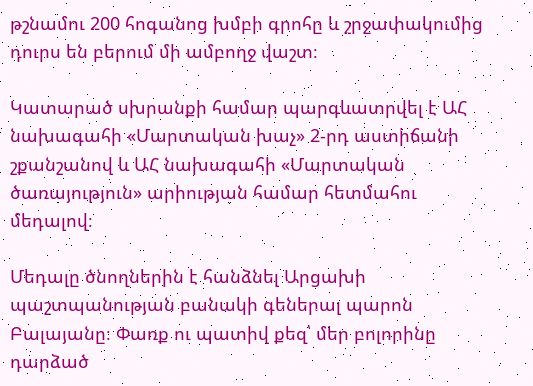թշնամու 200 հոգանոց խմբի գրոհը և շրջափակումից դուրս են բերում մի ամբողջ վաշտ։

Կատարած սխրանքի համար պարգևատրվել է ԱՀ նախագահի «Մարտական խաչ» 2-րդ աստիճանի շքանշանով և ԱՀ նախագահի «Մարտական ծառայություն» արիության համար հետմահու մեդալով։

Մեդալը ծնողներին է հանձնել Արցախի պաշտպանության բանակի գեներալ պարոն Բալայանը։ Փառք ու պատիվ քեզ՝ մեր բոլորինը դարձած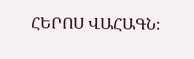ՀԵՐՈՍ ՎԱՀԱԳՆ։